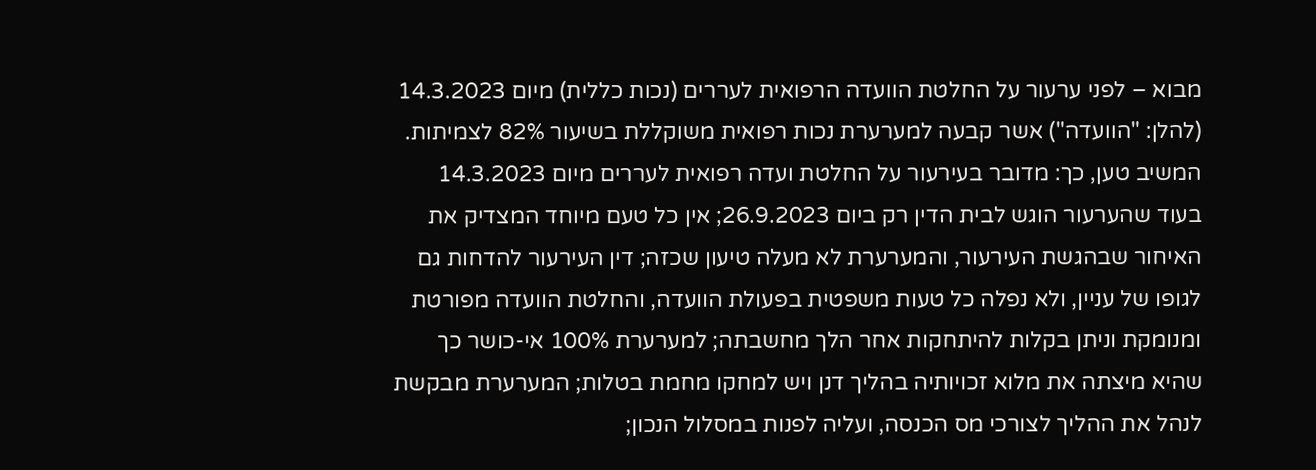מבוא – לפני ערעור על החלטת הוועדה הרפואית לעררים (נכות כללית) מיום 14.3.2023 (להלן: "הוועדה") אשר קבעה למערערת נכות רפואית משוקללת בשיעור 82% לצמיתות.
המשיב טען, כך: מדובר בעירעור על החלטת ועדה רפואית לעררים מיום 14.3.2023 בעוד שהערעור הוגש לבית הדין רק ביום 26.9.2023; אין כל טעם מיוחד המצדיק את האיחור שבהגשת העירעור, והמערערת לא מעלה טיעון שכזה; דין העירעור להדחות גם לגופו של עניין, ולא נפלה כל טעות משפטית בפעולת הוועדה, והחלטת הוועדה מפורטת ומנומקת וניתן בקלות להיתחקות אחר הלך מחשבתה; למערערת 100% אי-כושר כך שהיא מיצתה את מלוא זכויותיה בהליך דנן ויש למחקו מחמת בטלות; המערערת מבקשת לנהל את ההליך לצורכי מס הכנסה, ועליה לפנות במסלול הנכון;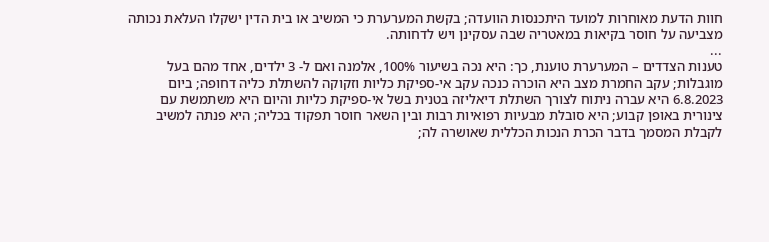חוות הדעת מאוחרות למועד היתכנסות הוועדה; בקשת המערערת כי המשיב או בית הדין ישקלו העלאת נכותה מצביעה על חוסר בקיאות במאטריה שבה עסקינן ויש לדחותה.
...
טענות הצדדים – המערערת טוענת, כך: היא נכה בשיעור 100%, אלמנה ואם ל- 3 ילדים, אחד מהם בעל מוגבלות; עקב החמרת מצב היא הוכרה כנכה עקב אי-ספיקת כליות וזקוקה להשתלת כליה דחופה; ביום 6.8.2023 היא עברה ניתוח לצורך השתלת דיאליזה בטנית בשל אי-ספיקת כליות והיום היא משתמשת עם צינורית באופן קבוע; היא סובלת מבעיות רפואיות רבות ובין השאר חוסר תפקוד בכליה; היא פנתה למשיב לקבלת המסמך בדבר הכרת הנכות הכללית שאושרה לה;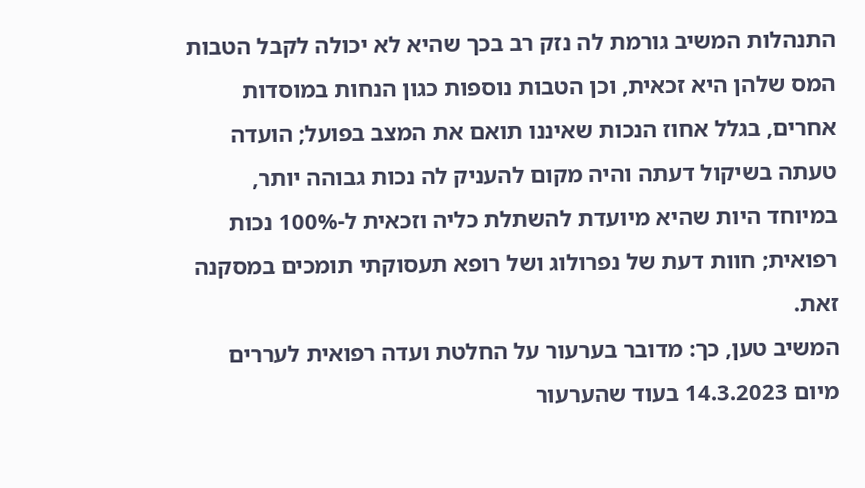התנהלות המשיב גורמת לה נזק רב בכך שהיא לא יכולה לקבל הטבות המס שלהן היא זכאית, וכן הטבות נוספות כגון הנחות במוסדות אחרים, בגלל אחוז הנכות שאיננו תואם את המצב בפועל; הועדה טעתה בשיקול דעתה והיה מקום להעניק לה נכות גבוהה יותר, במיוחד היות שהיא מיועדת להשתלת כליה וזכאית ל-100% נכות רפואית; חוות דעת של נפרולוג ושל רופא תעסוקתי תומכים במסקנה זאת.
המשיב טען, כך: מדובר בערעור על החלטת ועדה רפואית לעררים מיום 14.3.2023 בעוד שהערעור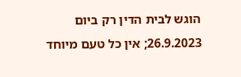הוגש לבית הדין רק ביום 26.9.2023; אין כל טעם מיוחד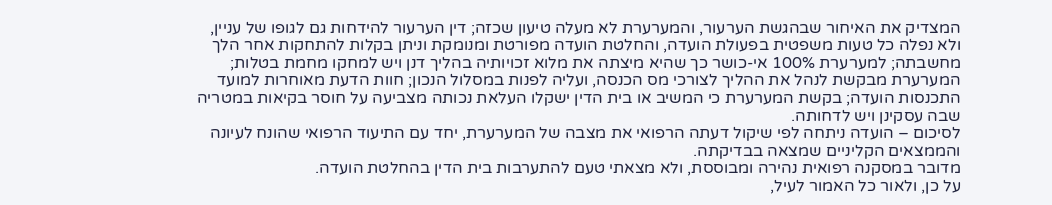המצדיק את האיחור שבהגשת הערעור, והמערערת לא מעלה טיעון שכזה; דין הערעור להידחות גם לגופו של עניין, ולא נפלה כל טעות משפטית בפעולת הועדה, והחלטת הועדה מפורטת ומנומקת וניתן בקלות להתחקות אחר הלך מחשבתה; למערערת 100% אי-כושר כך שהיא מיצתה את מלוא זכויותיה בהליך דנן ויש למחקו מחמת בטלות; המערערת מבקשת לנהל את ההליך לצורכי מס הכנסה, ועליה לפנות במסלול הנכון; חוות הדעת מאוחרות למועד התכנסות הועדה; בקשת המערערת כי המשיב או בית הדין ישקלו העלאת נכותה מצביעה על חוסר בקיאות במטריה שבה עסקינן ויש לדחותה.
לסיכום – הועדה ניתחה לפי שיקול דעתה הרפואי את מצבה של המערערת, יחד עם התיעוד הרפואי שהונח לעיונה והממצאים הקליניים שמצאה בבדיקתה.
מדובר במסקנה רפואית נהירה ומבוססת, ולא מצאתי טעם להתערבות בית הדין בהחלטת הועדה.
על כן, ולאור כל האמור לעיל,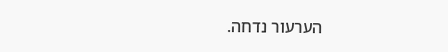הערעור נדחה.